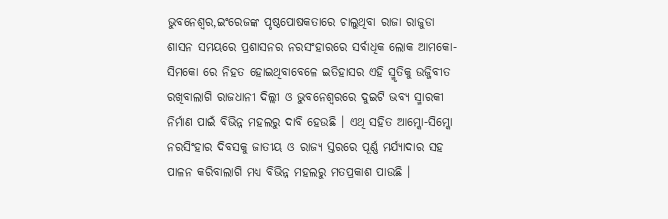ଭୁବନେଶ୍ୱର,ଇଂରେଜଙ୍କ ପୃଷ୍ଠପୋଷକତାରେ ଚାଲୁଥିବା ରାଜା ରାଜୁଡା ଶାସନ ସମୟରେ ପ୍ରଶାସନର ନରସଂହାରରେ ସର୍ବାଧିକ ଲୋକ ଆମକୋ-ସିମକୋ ରେ ନିହତ ହୋଇଥିବାବେଳେ ଇତିହାସର ଏହି ସ୍ମୃତିକୁ ଉଜ୍ଜିବୀତ ରଖିବାଲାଗି ରାଜଧାନୀ ଦିଲ୍ଲୀ ଓ ଭୁବନେଶ୍ୱରରେ ଦୁଇଟି ଭବ୍ୟ ସ୍ମାରକୀ ନିର୍ମାଣ ପାଇଁ ବିଭିନ୍ନ ମହଲରୁ ଦାବି ହେଉଛି । ଏଥି ସହିତ ଆମ୍କୋ-ସିମ୍କୋ ନରସିଂହାର ଦିବସକୁ ଜାତୀୟ ଓ ରାଜ୍ୟ ସ୍ତରରେ ପୂର୍ଣ୍ଣ ମର୍ଯ୍ୟାଦାର ସହ ପାଳନ କରିବାଲାଗି ମଧ୍ୟ ବିଭିନ୍ନ ମହଲରୁ ମତପ୍ରକାଶ ପାଉଛି ।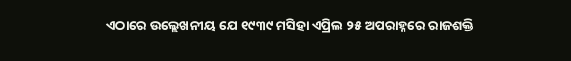ଏଠାରେ ଉଲ୍ଲେଖନୀୟ ଯେ ୧୯୩୯ ମସିହା ଏପ୍ରିଲ ୨୫ ଅପରାହ୍ନରେ ରାଜଶକ୍ତି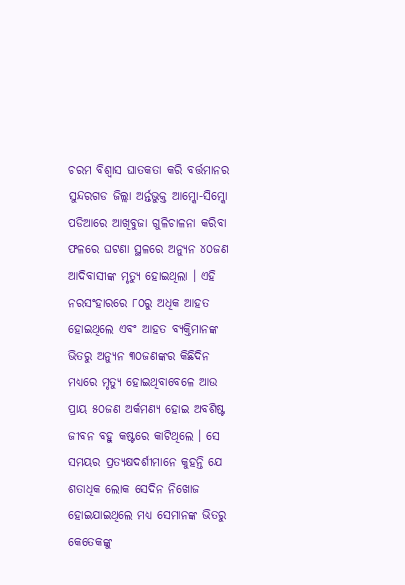ଚରମ ବିଶ୍ୱାସ ଘାତକତା କରି ବର୍ତ୍ତମାନର ସୁନ୍ଦରଗଡ ଜିଲ୍ଲା ଅର୍ନ୍ତଭୁକ୍ତ ଆମ୍କୋ-ସିମ୍କୋ ପଡିଆରେ ଆଖିବୁଜା ଗୁଳିଚାଳନା କରିବା ଫଳରେ ଘଟଣା ସ୍ଥଳରେ ଅନ୍ୟୁନ ୪୦ଜଣ ଆଦିବାସୀଙ୍କ ମୃତ୍ୟୁ ହୋଇଥିଲା । ଏହି ନରସଂହାରରେ ୮୦ରୁ ଅଧିକ ଆହତ ହୋଇଥିଲେ ଏବଂ ଆହତ ବ୍ୟକ୍ତିମାନଙ୍କ ଭିତରୁ ଅନ୍ୟୁନ ୩୦ଜଣଙ୍କର କିଛିଦିନ ମଧ୍ୟରେ ମୃତ୍ୟୁ ହୋଇଥିବାବେଳେ ଆଉ ପ୍ରାୟ ୫୦ଜଣ ଅର୍କମଣ୍ୟ ହୋଇ ଅବଶିଷ୍ଟ ଜୀବନ ବହୁ କଷ୍ଟରେ କାଟିଥିଲେ । ସେ ସମୟର ପ୍ରତ୍ୟକ୍ଷଦର୍ଶୀମାନେ କୁହନ୍ତି ଯେ ଶତାଧିକ ଲୋକ ସେଦିନ ନିଖୋଜ ହୋଇଯାଇଥିଲେ ମଧ୍ୟ ସେମାନଙ୍କ ଭିତରୁ କେତେକଙ୍କୁ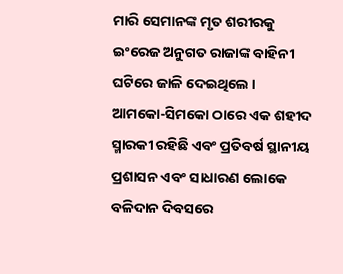ମାରି ସେମାନଙ୍କ ମୃତ ଶରୀରକୁ ଇଂରେଜ ଅନୁଗତ ରାଜାଙ୍କ ବାହିନୀ ଘଟିରେ ଜାଳି ଦେଇଥିଲେ ।
ଆମକୋ-ସିମକୋ ଠାରେ ଏକ ଶହୀଦ ସ୍ମାରକୀ ରହିଛି ଏବଂ ପ୍ରତିବର୍ଷ ସ୍ଥାନୀୟ ପ୍ରଶାସନ ଏବଂ ସାଧାରଣ ଲୋକେ ବଳିଦାନ ଦିବସରେ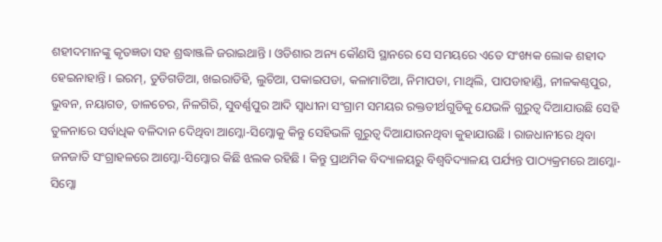ଶହୀଦମାନଙ୍କୁ କୃତଜ୍ଞତା ସହ ଶ୍ରଦ୍ଧାଞ୍ଜଳି ଜରାଇଥାନ୍ତି । ଓଡିଶାର ଅନ୍ୟ କୌଣସି ସ୍ଥାନରେ ସେ ସମୟରେ ଏତେ ସଂଖ୍ୟକ ଲୋକ ଶହୀଦ ହେଇନାହାନ୍ତି । ଇରମ୍, ତୁଡିଗଡିଆ, ଖଇରାଡିହି, ଲୁଚିଆ, ପକାଇପଡା, କଳାମାଟିଆ, ନିମାପଡା, ମାଥିଲି, ପାପଡାହାଣ୍ଡି, ନୀଳକଣ୍ଠପୁର, ଭୁବନ, ନୟାଗଡ, ତାଳଚେର, ନିଳଗିରି, ସୁବର୍ଣ୍ଣପୁର ଆଦି ସ୍ୱାଧୀନା ସଂଗ୍ରାମ ସମୟର ରକ୍ତତୀର୍ଥଗୁଡିକୁ ଯେଭଳି ଗୁରୁତ୍ୱ ଦିଆଯାଉଛି ସେହି ତୁଳନାରେ ସର୍ବାଧିକ ବଳିଦାନ ଦେିଥିବା ଆମ୍କୋ-ସିମ୍କୋକୁ କିନ୍ତୁ ସେହିଭଳି ଗୁରୁତ୍ୱ ଦିଆଯାଉନଥିବା କୁହାଯାଉଛି । ରାଜଧାନୀରେ ଥିବା ଜନଜାତି ସଂଗ୍ରାହଳରେ ଆମ୍କୋ-ସିମ୍କୋର କିଛି ଝଲକ ରହିଛି । କିନ୍ତୁ ପ୍ରାଥମିକ ବିଦ୍ୟାଳୟରୁ ବିଶ୍ୱବିଦ୍ୟାଳୟ ପର୍ଯ୍ୟନ୍ତ ପାଠ୍ୟକ୍ରମରେ ଆମ୍କୋ-ସିମ୍କୋ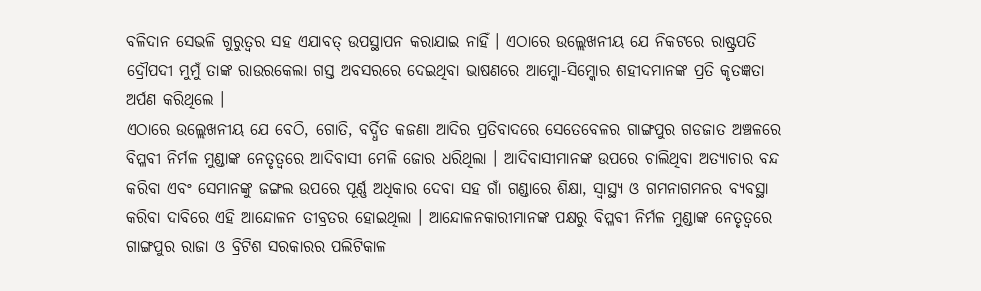ବଳିଦାନ ସେଭଳି ଗୁରୁତ୍ୱର ସହ ଏଯାବତ୍ ଉପସ୍ଥାପନ କରାଯାଇ ନାହିଁ । ଏଠାରେ ଉଲ୍ଲେଖନୀୟ ଯେ ନିକଟରେ ରାଷ୍ଟ୍ରପତି ଦ୍ରୌପଦୀ ମୁମୁଁ ତାଙ୍କ ରାଉରକେଲା ଗସ୍ତ ଅବସରରେ ଦେଇଥିବା ଭାଷଣରେ ଆମ୍କୋ-ସିମ୍କୋର ଶହୀଦମାନଙ୍କ ପ୍ରତି କୃତଜ୍ଞତା ଅର୍ପଣ କରିଥିଲେ ।
ଏଠାରେ ଉଲ୍ଲେଖନୀୟ ଯେ ବେଠି, ଗୋତି, ବର୍ଦ୍ଧିତ କଜଣା ଆଦିର ପ୍ରତିବାଦରେ ସେତେବେଳର ଗାଙ୍ଗପୁର ଗଡଜାତ ଅଞ୍ଚଳରେ ବିପ୍ଳବୀ ନିର୍ମଳ ମୁଣ୍ଡାଙ୍କ ନେତୃତ୍ୱରେ ଆଦିବାସୀ ମେଳି ଜୋର ଧରିଥିଲା । ଆଦିବାସୀମାନଙ୍କ ଉପରେ ଚାଲିଥିବା ଅତ୍ୟାଚାର ବନ୍ଦ କରିବା ଏବଂ ସେମାନଙ୍କୁ ଜଙ୍ଗଲ ଉପରେ ପୂର୍ଣ୍ଣ ଅଧିକାର ଦେବା ସହ ଗାଁ ଗଣ୍ଡାରେ ଶିକ୍ଷା, ସ୍ୱାସ୍ଥ୍ୟ ଓ ଗମନାଗମନର ବ୍ୟବସ୍ଥା କରିବା ଦାବିରେ ଏହି ଆନ୍ଦୋଳନ ତୀବ୍ରତର ହୋଇଥିଲା । ଆନ୍ଦୋଳନକାରୀମାନଙ୍କ ପକ୍ଷରୁ ବିପ୍ଳବୀ ନିର୍ମଳ ମୁଣ୍ଡାଙ୍କ ନେତୃତ୍ୱରେ ଗାଙ୍ଗପୁର ରାଜା ଓ ବ୍ରିଟିଶ ସରକାରର ପଲିଟିକାଳ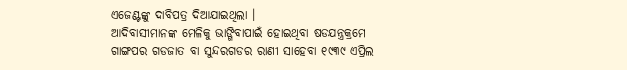ଏଜେଣ୍ଟଙ୍କୁ ଦାବିପତ୍ର ଦିଆଯାଇଥିଲା ।
ଆଦିବାସୀମାନଙ୍କ ମେଳିକୁ ଭାଙ୍ଗିବାପାଇଁ ହୋଇଥିବା ଷଡଯନ୍ତ୍ରକ୍ରମେ ଗାଙ୍ଗପର ଗଡଜାତ ବା ସୁନ୍ଦରଗଡର ରାଣୀ ସାହେବା ୧୯୩୯ ଏପ୍ରିଲ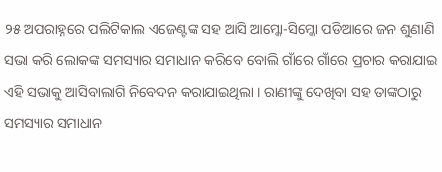୨୫ ଅପରାହ୍ନରେ ପଲିଟିକାଲ ଏଜେଣ୍ଟଙ୍କ ସହ ଆସି ଆମ୍କୋ-ସିମ୍କୋ ପଡିଆରେ ଜନ ଶୁଣାଣି ସଭା କରି ଲୋକଙ୍କ ସମସ୍ୟାର ସମାଧାନ କରିବେ ବୋଲି ଗାଁରେ ଗାଁରେ ପ୍ରଚାର କରାଯାଇ ଏହି ସଭାକୁ ଆସିବାଲାଗି ନିବେଦନ କରାଯାଇଥିଲା । ରାଣୀଙ୍କୁ ଦେଖିବା ସହ ତାଙ୍କଠାରୁ ସମସ୍ୟାର ସମାଧାନ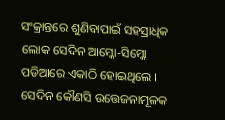ସଂକ୍ରାନ୍ତରେ ଶୁଣିବାପାଇଁ ସହସ୍ରାଧିକ ଲୋକ ସେଦିନ ଆମ୍କୋ-ସିମ୍କୋ ପଡିଆରେ ଏକାଠି ହୋଇଥିଲେ । ସେଦିନ କୌଣସି ଉତ୍ତେଜନାମୂଳକ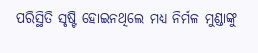ପରିସ୍ଥିତି ସୃଷ୍ଟି ହୋଇନଥିଲେ ମଧ୍ୟ ନିର୍ମଳ ମୁଣ୍ଡାଙ୍କୁ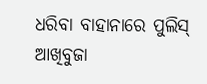ଧରିବା ବାହାନାରେ ପୁଲିସ୍ ଆଖିବୁଜା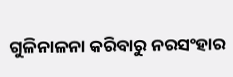ଗୁଳିନାଳନା କରିବାରୁ ନରସଂହାର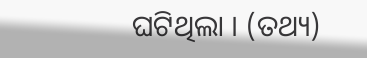ଘଟିଥିଲା । (ତଥ୍ୟ)